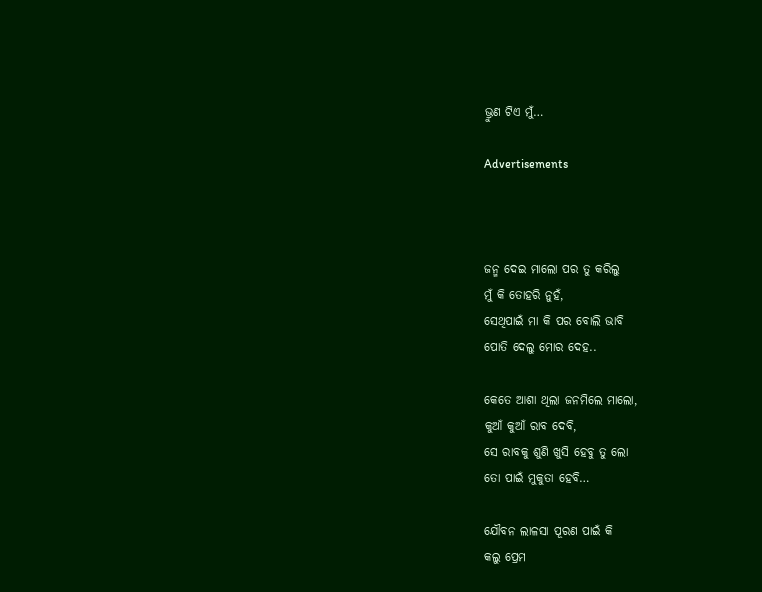ଭ୍ରୁଣ ଟିଏ ମୁଁ…

Advertisements



ଜନ୍ମ ଦେଇ ମାଲୋ ପର ତୁ କରିଲୁ
ମୁଁ କି ତୋହରି ନୁହଁ,
ସେଥିପାଇଁ ମା କି ପର ବୋଲି ଭାବି
ପୋତି ଦେଲୁ ମୋର ଦେହ..

କେତେ ଆଶା ଥିଲା ଜନମିଲେ ମାଲୋ,
କୁଆଁ କୁଆଁ ରାବ ଦେବି,
ସେ ରାବକୁ ଶୁଣି ଖୁସି ହେବୁ ତୁ ଲୋ
ତୋ ପାଇଁ ମୁକୁତା ହେବି…

ଯୌବନ ଲାଳସା ପୂରଣ ପାଇଁ କି
କଲୁ ପ୍ରେମ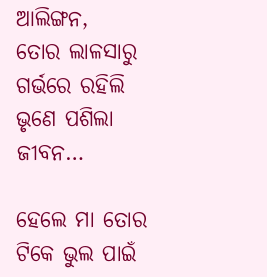ଆଲିଙ୍ଗନ,
ତୋର ଲାଳସାରୁ ଗର୍ଭରେ ରହିଲି
ଭୃଣେ ପଶିଲା ଜୀବନ…

ହେଲେ ମା ତୋର ଟିକେ ଭୁଲ ପାଇଁ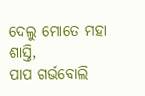ଦେଲୁ ମୋତେ ମହା ଶାସ୍ତି,
ପାପ ଗର୍ଭବୋଲି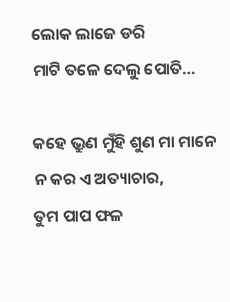ଲୋକ ଲାଜେ ଡରି
ମାଟି ତଳେ ଦେଲୁ ପୋତି…

କହେ ଭ୍ରୁଣ ମୁଁହି ଶୁଣ ମା ମାନେ
ନ କର ଏ ଅତ୍ୟାଚାର,
ତୁମ ପାପ ଫଳ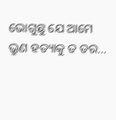ଭୋଗୁଛୁ ଯେ ଆମେ
ଭ୍ରୁଣ ହତ୍ୟାକୁ ତ ଡର…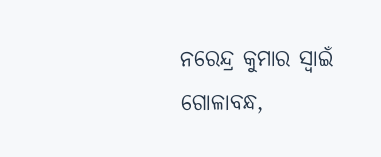ନରେନ୍ଦ୍ର କୁମାର ସ୍ବାଇଁ
ଗୋଳାବନ୍ଧ,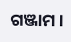ଗଞ୍ଜାମ ।